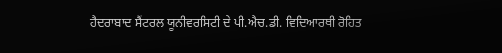ਹੈਦਰਾਬਾਦ ਸੈਂਟਰਲ ਯੂਨੀਵਰਸਿਟੀ ਦੇ ਪੀ.ਐਚ.ਡੀ. ਵਿਦਿਆਰਥੀ ਰੋਹਿਤ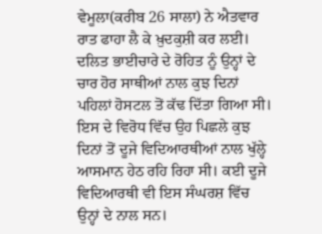ਵੇਮੂਲਾ(ਕਰੀਬ 26 ਸਾਲਾ) ਨੇ ਐਤਵਾਰ ਰਾਤ ਫਾਹਾ ਲੈ ਕੇ ਖ਼ੁਦਕੁਸ਼ੀ ਕਰ ਲਈ। ਦਲਿਤ ਭਾਈਚਾਰੇ ਦੇ ਰੋਹਿਤ ਨੂੰ ਉਨ੍ਹਾਂ ਦੇ ਚਾਰ ਹੋਰ ਸਾਥੀਆਂ ਨਾਲ ਕੁਝ ਦਿਨਾਂ ਪਹਿਲਾਂ ਹੋਸਟਲ ਤੋਂ ਕੱਢ ਦਿੱਤਾ ਗਿਆ ਸੀ। ਇਸ ਦੇ ਵਿਰੋਧ ਵਿੱਚ ਉਹ ਪਿਛਲੇ ਕੁਝ ਦਿਨਾਂ ਤੋਂ ਦੂਜੇ ਵਿਦਿਆਰਥੀਆਂ ਨਾਲ ਖੁੱਲ੍ਹੇ ਆਸਮਾਨ ਹੇਠ ਰਹਿ ਰਿਹਾ ਸੀ। ਕਈ ਦੂਜੇ ਵਿਦਿਆਰਥੀ ਵੀ ਇਸ ਸੰਘਰਸ਼ ਵਿੱਚ ਉਨ੍ਹਾਂ ਦੇ ਨਾਲ ਸਨ।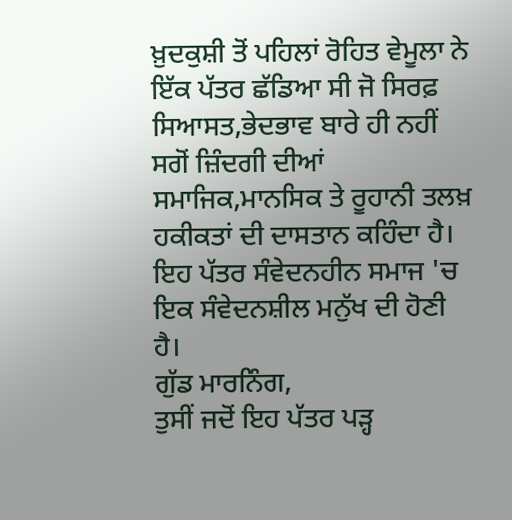ਖ਼ੁਦਕੁਸ਼ੀ ਤੋਂ ਪਹਿਲਾਂ ਰੋਹਿਤ ਵੇਮੂਲਾ ਨੇ ਇੱਕ ਪੱਤਰ ਛੱਡਿਆ ਸੀ ਜੋ ਸਿਰਫ਼ ਸਿਆਸਤ,ਭੇਦਭਾਵ ਬਾਰੇ ਹੀ ਨਹੀਂ ਸਗੋਂ ਜ਼ਿੰਦਗੀ ਦੀਆਂ ਸਮਾਜਿਕ,ਮਾਨਸਿਕ ਤੇ ਰੂਹਾਨੀ ਤਲਖ਼ ਹਕੀਕਤਾਂ ਦੀ ਦਾਸਤਾਨ ਕਹਿੰਦਾ ਹੈ। ਇਹ ਪੱਤਰ ਸੰਵੇਦਨਹੀਨ ਸਮਾਜ 'ਚ ਇਕ ਸੰਵੇਦਨਸ਼ੀਲ ਮਨੁੱਖ ਦੀ ਹੋਣੀ ਹੈ।
ਗੁੱਡ ਮਾਰਨਿੰਗ,
ਤੁਸੀਂ ਜਦੋਂ ਇਹ ਪੱਤਰ ਪੜ੍ਹ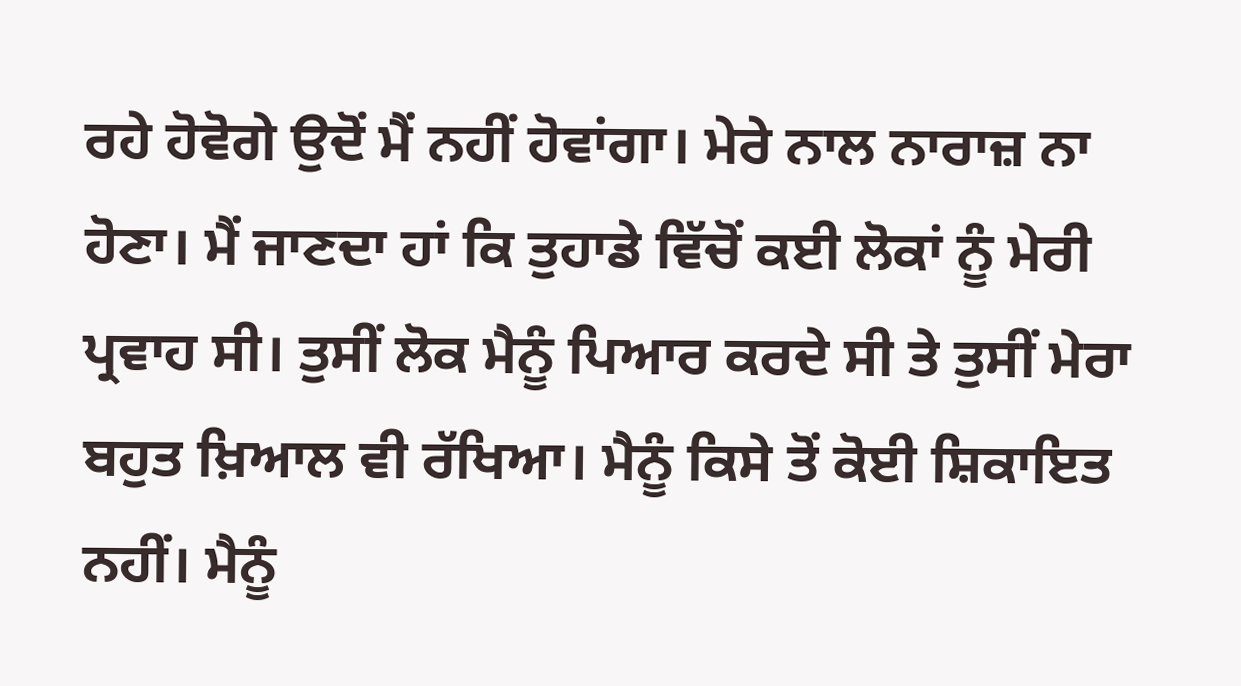ਰਹੇ ਹੋਵੋਗੇ ਉਦੋਂ ਮੈਂ ਨਹੀਂ ਹੋਵਾਂਗਾ। ਮੇਰੇ ਨਾਲ ਨਾਰਾਜ਼ ਨਾ ਹੋਣਾ। ਮੈਂ ਜਾਣਦਾ ਹਾਂ ਕਿ ਤੁਹਾਡੇ ਵਿੱਚੋਂ ਕਈ ਲੋਕਾਂ ਨੂੰ ਮੇਰੀ ਪ੍ਰਵਾਹ ਸੀ। ਤੁਸੀਂ ਲੋਕ ਮੈਨੂੰ ਪਿਆਰ ਕਰਦੇ ਸੀ ਤੇ ਤੁਸੀਂ ਮੇਰਾ ਬਹੁਤ ਖ਼ਿਆਲ ਵੀ ਰੱਖਿਆ। ਮੈਨੂੰ ਕਿਸੇ ਤੋਂ ਕੋਈ ਸ਼ਿਕਾਇਤ ਨਹੀਂ। ਮੈਨੂੰ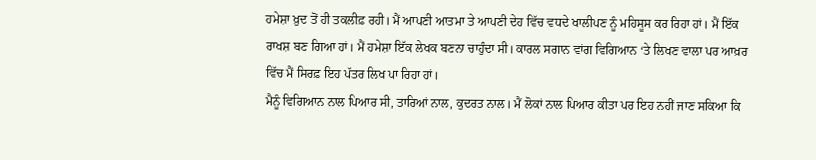ਹਮੇਸ਼ਾ ਖ਼ੁਦ ਤੋਂ ਹੀ ਤਕਲੀਫ਼ ਰਹੀ। ਮੈਂ ਆਪਣੀ ਆਤਮਾ ਤੇ ਆਪਣੀ ਦੇਹ ਵਿੱਚ ਵਧਦੇ ਖਾਲੀਪਣ ਨੂੰ ਮਹਿਸੂਸ ਕਰ ਰਿਹਾ ਹਾਂ। ਮੈਂ ਇੱਕ ਰਾਖਸ਼ ਬਣ ਗਿਆ ਹਾਂ। ਮੈਂ ਹਮੇਸ਼ਾ ਇੱਕ ਲੇਖਕ ਬਣਨਾ ਚਾਹੁੰਦਾ ਸੀ। ਕਾਰਲ ਸਗਾਨ ਵਾਂਗ ਵਿਗਿਆਨ ‘ਤੇ ਲਿਖਣ ਵਾਲਾ ਪਰ ਆਖ਼ਰ ਵਿੱਚ ਮੈਂ ਸਿਰਫ਼ ਇਹ ਪੱਤਰ ਲਿਖ ਪਾ ਰਿਹਾ ਹਾਂ।
ਮੈਨੂੰ ਵਿਗਿਆਨ ਨਾਲ ਪਿਆਰ ਸੀ, ਤਾਰਿਆਂ ਨਾਲ, ਕੁਦਰਤ ਨਾਲ। ਮੈਂ ਲੋਕਾਂ ਨਾਲ ਪਿਆਰ ਕੀਤਾ ਪਰ ਇਹ ਨਹੀਂ ਜਾਣ ਸਕਿਆ ਕਿ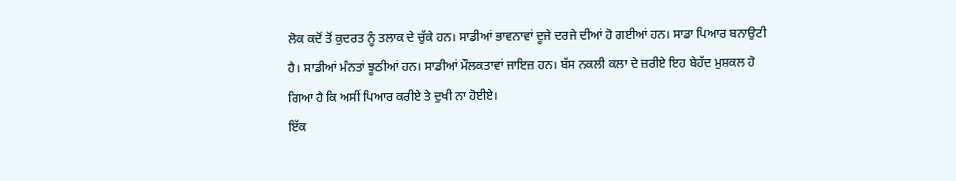ਲੋਕ ਕਦੋਂ ਤੋਂ ਕੁਦਰਤ ਨੂੰ ਤਲਾਕ ਦੇ ਚੁੱਕੇ ਹਨ। ਸਾਡੀਆਂ ਭਾਵਨਾਵਾਂ ਦੂਜੇ ਦਰਜੇ ਦੀਆਂ ਹੋ ਗਈਆਂ ਹਨ। ਸਾਡਾ ਪਿਆਰ ਬਨਾਉਟੀ ਹੈ। ਸਾਡੀਆਂ ਮੰਨਤਾਂ ਝੂਠੀਆਂ ਹਨ। ਸਾਡੀਆਂ ਮੌਲਕਤਾਵਾਂ ਜਾਇਜ਼ ਹਨ। ਬੱਸ ਨਕਲੀ ਕਲਾ ਦੇ ਜ਼ਰੀਏ ਇਹ ਬੇਹੱਦ ਮੁਸ਼ਕਲ ਹੋ ਗਿਆ ਹੈ ਕਿ ਅਸੀਂ ਪਿਆਰ ਕਰੀਏ ਤੇ ਦੁਖੀ ਨਾ ਹੋਈਏ।
ਇੱਕ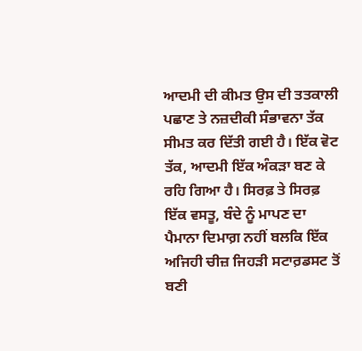ਆਦਮੀ ਦੀ ਕੀਮਤ ਉਸ ਦੀ ਤਤਕਾਲੀ ਪਛਾਣ ਤੇ ਨਜ਼ਦੀਕੀ ਸੰਭਾਵਨਾ ਤੱਕ ਸੀਮਤ ਕਰ ਦਿੱਤੀ ਗਈ ਹੈ। ਇੱਕ ਵੋਟ ਤੱਕ, ਆਦਮੀ ਇੱਕ ਅੰਕੜਾ ਬਣ ਕੇ ਰਹਿ ਗਿਆ ਹੈ। ਸਿਰਫ਼ ਤੇ ਸਿਰਫ਼ ਇੱਕ ਵਸਤੂ, ਬੰਦੇ ਨੂੰ ਮਾਪਣ ਦਾ ਪੈਮਾਨਾ ਦਿਮਾਗ਼ ਨਹੀਂ ਬਲਕਿ ਇੱਕ ਅਜਿਹੀ ਚੀਜ਼ ਜਿਹੜੀ ਸਟਾਰ਼ਡਸਟ ਤੋਂ ਬਣੀ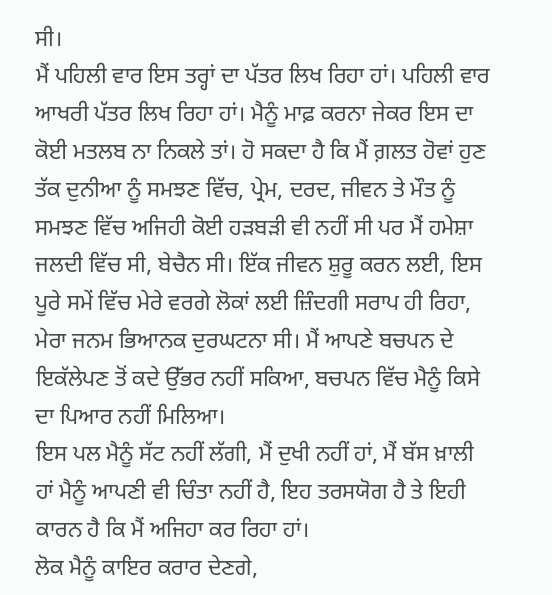ਸੀ।
ਮੈਂ ਪਹਿਲੀ ਵਾਰ ਇਸ ਤਰ੍ਹਾਂ ਦਾ ਪੱਤਰ ਲਿਖ ਰਿਹਾ ਹਾਂ। ਪਹਿਲੀ ਵਾਰ ਆਖਰੀ ਪੱਤਰ ਲਿਖ ਰਿਹਾ ਹਾਂ। ਮੈਨੂੰ ਮਾਫ਼ ਕਰਨਾ ਜੇਕਰ ਇਸ ਦਾ ਕੋਈ ਮਤਲਬ ਨਾ ਨਿਕਲੇ ਤਾਂ। ਹੋ ਸਕਦਾ ਹੈ ਕਿ ਮੈਂ ਗ਼ਲਤ ਹੋਵਾਂ ਹੁਣ ਤੱਕ ਦੁਨੀਆ ਨੂੰ ਸਮਝਣ ਵਿੱਚ, ਪ੍ਰੇਮ, ਦਰਦ, ਜੀਵਨ ਤੇ ਮੌਤ ਨੂੰ ਸਮਝਣ ਵਿੱਚ ਅਜਿਹੀ ਕੋਈ ਹੜਬੜੀ ਵੀ ਨਹੀਂ ਸੀ ਪਰ ਮੈਂ ਹਮੇਸ਼ਾ ਜਲਦੀ ਵਿੱਚ ਸੀ, ਬੇਚੈਨ ਸੀ। ਇੱਕ ਜੀਵਨ ਸ਼ੁਰੂ ਕਰਨ ਲਈ, ਇਸ ਪੂਰੇ ਸਮੇਂ ਵਿੱਚ ਮੇਰੇ ਵਰਗੇ ਲੋਕਾਂ ਲਈ ਜ਼ਿੰਦਗੀ ਸਰਾਪ ਹੀ ਰਿਹਾ, ਮੇਰਾ ਜਨਮ ਭਿਆਨਕ ਦੁਰਘਟਨਾ ਸੀ। ਮੈਂ ਆਪਣੇ ਬਚਪਨ ਦੇ ਇਕੱਲੇਪਣ ਤੋਂ ਕਦੇ ਉੱਭਰ ਨਹੀਂ ਸਕਿਆ, ਬਚਪਨ ਵਿੱਚ ਮੈਨੂੰ ਕਿਸੇ ਦਾ ਪਿਆਰ ਨਹੀਂ ਮਿਲਿਆ।
ਇਸ ਪਲ ਮੈਨੂੰ ਸੱਟ ਨਹੀਂ ਲੱਗੀ, ਮੈਂ ਦੁਖੀ ਨਹੀਂ ਹਾਂ, ਮੈਂ ਬੱਸ ਖ਼ਾਲੀ ਹਾਂ ਮੈਨੂੰ ਆਪਣੀ ਵੀ ਚਿੰਤਾ ਨਹੀਂ ਹੈ, ਇਹ ਤਰਸਯੋਗ ਹੈ ਤੇ ਇਹੀ ਕਾਰਨ ਹੈ ਕਿ ਮੈਂ ਅਜਿਹਾ ਕਰ ਰਿਹਾ ਹਾਂ।
ਲੋਕ ਮੈਨੂੰ ਕਾਇਰ ਕਰਾਰ ਦੇਣਗੇ,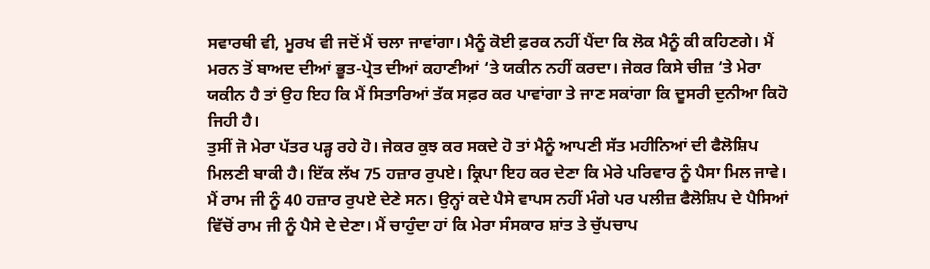ਸਵਾਰਥੀ ਵੀ, ਮੂਰਖ ਵੀ ਜਦੋਂ ਮੈਂ ਚਲਾ ਜਾਵਾਂਗਾ। ਮੈਨੂੰ ਕੋਈ ਫ਼ਰਕ ਨਹੀਂ ਪੈਂਦਾ ਕਿ ਲੋਕ ਮੈਨੂੰ ਕੀ ਕਹਿਣਗੇ। ਮੈਂ ਮਰਨ ਤੋਂ ਬਾਅਦ ਦੀਆਂ ਭੂਤ-ਪ੍ਰੇਤ ਦੀਆਂ ਕਹਾਣੀਆਂ ‘ਤੇ ਯਕੀਨ ਨਹੀਂ ਕਰਦਾ। ਜੇਕਰ ਕਿਸੇ ਚੀਜ਼ ‘ਤੇ ਮੇਰਾ ਯਕੀਨ ਹੈ ਤਾਂ ਉਹ ਇਹ ਕਿ ਮੈਂ ਸਿਤਾਰਿਆਂ ਤੱਕ ਸਫ਼ਰ ਕਰ ਪਾਵਾਂਗਾ ਤੇ ਜਾਣ ਸਕਾਂਗਾ ਕਿ ਦੂਸਰੀ ਦੁਨੀਆ ਕਿਹੋ ਜਿਹੀ ਹੈ।
ਤੁਸੀਂ ਜੋ ਮੇਰਾ ਪੱਤਰ ਪੜ੍ਹ ਰਹੇ ਹੋ। ਜੇਕਰ ਕੁਝ ਕਰ ਸਕਦੇ ਹੋ ਤਾਂ ਮੈਨੂੰ ਆਪਣੀ ਸੱਤ ਮਹੀਨਿਆਂ ਦੀ ਫੈਲੋਸ਼ਿਪ ਮਿਲਣੀ ਬਾਕੀ ਹੈ। ਇੱਕ ਲੱਖ 75 ਹਜ਼ਾਰ ਰੁਪਏ। ਕ੍ਰਿਪਾ ਇਹ ਕਰ ਦੇਣਾ ਕਿ ਮੇਰੇ ਪਰਿਵਾਰ ਨੂੰ ਪੈਸਾ ਮਿਲ ਜਾਵੇ। ਮੈਂ ਰਾਮ ਜੀ ਨੂੰ 40 ਹਜ਼ਾਰ ਰੁਪਏ ਦੇਣੇ ਸਨ। ਉਨ੍ਹਾਂ ਕਦੇ ਪੈਸੇ ਵਾਪਸ ਨਹੀਂ ਮੰਗੇ ਪਰ ਪਲੀਜ਼ ਫੈਲੋਸ਼ਿਪ ਦੇ ਪੈਸਿਆਂ ਵਿੱਚੋਂ ਰਾਮ ਜੀ ਨੂੰ ਪੈਸੇ ਦੇ ਦੇਣਾ। ਮੈਂ ਚਾਹੁੰਦਾ ਹਾਂ ਕਿ ਮੇਰਾ ਸੰਸਕਾਰ ਸ਼ਾਂਤ ਤੇ ਚੁੱਪਚਾਪ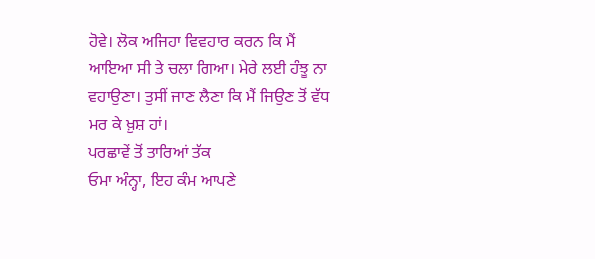ਹੋਵੇ। ਲੋਕ ਅਜਿਹਾ ਵਿਵਹਾਰ ਕਰਨ ਕਿ ਮੈਂ ਆਇਆ ਸੀ ਤੇ ਚਲਾ ਗਿਆ। ਮੇਰੇ ਲਈ ਹੰਝੂ ਨਾ ਵਹਾਉਣਾ। ਤੁਸੀਂ ਜਾਣ ਲੈਣਾ ਕਿ ਮੈਂ ਜਿਉਣ ਤੋਂ ਵੱਧ ਮਰ ਕੇ ਖ਼ੁਸ਼ ਹਾਂ।
ਪਰਛਾਵੇਂ ਤੋਂ ਤਾਰਿਆਂ ਤੱਕ
ਓਮਾ ਅੰਨ੍ਹਾ, ਇਹ ਕੰਮ ਆਪਣੇ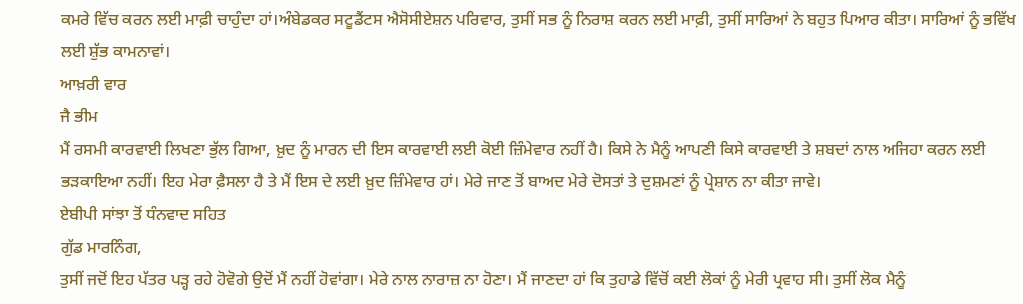ਕਮਰੇ ਵਿੱਚ ਕਰਨ ਲਈ ਮਾਫ਼ੀ ਚਾਹੁੰਦਾ ਹਾਂ।ਅੰਬੇਡਕਰ ਸਟੂਡੈਂਟਸ ਐਸੋਸੀਏਸ਼ਨ ਪਰਿਵਾਰ, ਤੁਸੀਂ ਸਭ ਨੂੰ ਨਿਰਾਸ਼ ਕਰਨ ਲਈ ਮਾਫ਼ੀ, ਤੁਸੀਂ ਸਾਰਿਆਂ ਨੇ ਬਹੁਤ ਪਿਆਰ ਕੀਤਾ। ਸਾਰਿਆਂ ਨੂੰ ਭਵਿੱਖ ਲਈ ਸ਼ੁੱਭ ਕਾਮਨਾਵਾਂ।
ਆਖ਼ਰੀ ਵਾਰ
ਜੈ ਭੀਮ
ਮੈਂ ਰਸਮੀ ਕਾਰਵਾਈ ਲਿਖਣਾ ਭੁੱਲ ਗਿਆ, ਖ਼ੁਦ ਨੂੰ ਮਾਰਨ ਦੀ ਇਸ ਕਾਰਵਾਈ ਲਈ ਕੋਈ ਜ਼ਿੰਮੇਵਾਰ ਨਹੀਂ ਹੈ। ਕਿਸੇ ਨੇ ਮੈਨੂੰ ਆਪਣੀ ਕਿਸੇ ਕਾਰਵਾਈ ਤੇ ਸ਼ਬਦਾਂ ਨਾਲ ਅਜਿਹਾ ਕਰਨ ਲਈ ਭੜਕਾਇਆ ਨਹੀਂ। ਇਹ ਮੇਰਾ ਫ਼ੈਸਲਾ ਹੈ ਤੇ ਮੈਂ ਇਸ ਦੇ ਲਈ ਖ਼ੁਦ ਜ਼ਿੰਮੇਵਾਰ ਹਾਂ। ਮੇਰੇ ਜਾਣ ਤੋਂ ਬਾਅਦ ਮੇਰੇ ਦੋਸਤਾਂ ਤੇ ਦੁਸ਼ਮਣਾਂ ਨੂੰ ਪ੍ਰੇਸ਼ਾਨ ਨਾ ਕੀਤਾ ਜਾਵੇ।
ਏਬੀਪੀ ਸਾਂਝਾ ਤੋਂ ਧੰਨਵਾਦ ਸਹਿਤ
ਗੁੱਡ ਮਾਰਨਿੰਗ,
ਤੁਸੀਂ ਜਦੋਂ ਇਹ ਪੱਤਰ ਪੜ੍ਹ ਰਹੇ ਹੋਵੋਗੇ ਉਦੋਂ ਮੈਂ ਨਹੀਂ ਹੋਵਾਂਗਾ। ਮੇਰੇ ਨਾਲ ਨਾਰਾਜ਼ ਨਾ ਹੋਣਾ। ਮੈਂ ਜਾਣਦਾ ਹਾਂ ਕਿ ਤੁਹਾਡੇ ਵਿੱਚੋਂ ਕਈ ਲੋਕਾਂ ਨੂੰ ਮੇਰੀ ਪ੍ਰਵਾਹ ਸੀ। ਤੁਸੀਂ ਲੋਕ ਮੈਨੂੰ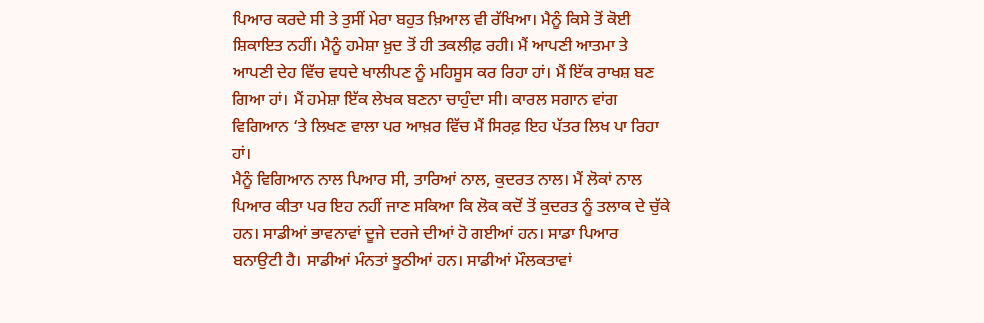ਪਿਆਰ ਕਰਦੇ ਸੀ ਤੇ ਤੁਸੀਂ ਮੇਰਾ ਬਹੁਤ ਖ਼ਿਆਲ ਵੀ ਰੱਖਿਆ। ਮੈਨੂੰ ਕਿਸੇ ਤੋਂ ਕੋਈ ਸ਼ਿਕਾਇਤ ਨਹੀਂ। ਮੈਨੂੰ ਹਮੇਸ਼ਾ ਖ਼ੁਦ ਤੋਂ ਹੀ ਤਕਲੀਫ਼ ਰਹੀ। ਮੈਂ ਆਪਣੀ ਆਤਮਾ ਤੇ ਆਪਣੀ ਦੇਹ ਵਿੱਚ ਵਧਦੇ ਖਾਲੀਪਣ ਨੂੰ ਮਹਿਸੂਸ ਕਰ ਰਿਹਾ ਹਾਂ। ਮੈਂ ਇੱਕ ਰਾਖਸ਼ ਬਣ ਗਿਆ ਹਾਂ। ਮੈਂ ਹਮੇਸ਼ਾ ਇੱਕ ਲੇਖਕ ਬਣਨਾ ਚਾਹੁੰਦਾ ਸੀ। ਕਾਰਲ ਸਗਾਨ ਵਾਂਗ ਵਿਗਿਆਨ ‘ਤੇ ਲਿਖਣ ਵਾਲਾ ਪਰ ਆਖ਼ਰ ਵਿੱਚ ਮੈਂ ਸਿਰਫ਼ ਇਹ ਪੱਤਰ ਲਿਖ ਪਾ ਰਿਹਾ ਹਾਂ।
ਮੈਨੂੰ ਵਿਗਿਆਨ ਨਾਲ ਪਿਆਰ ਸੀ, ਤਾਰਿਆਂ ਨਾਲ, ਕੁਦਰਤ ਨਾਲ। ਮੈਂ ਲੋਕਾਂ ਨਾਲ ਪਿਆਰ ਕੀਤਾ ਪਰ ਇਹ ਨਹੀਂ ਜਾਣ ਸਕਿਆ ਕਿ ਲੋਕ ਕਦੋਂ ਤੋਂ ਕੁਦਰਤ ਨੂੰ ਤਲਾਕ ਦੇ ਚੁੱਕੇ ਹਨ। ਸਾਡੀਆਂ ਭਾਵਨਾਵਾਂ ਦੂਜੇ ਦਰਜੇ ਦੀਆਂ ਹੋ ਗਈਆਂ ਹਨ। ਸਾਡਾ ਪਿਆਰ ਬਨਾਉਟੀ ਹੈ। ਸਾਡੀਆਂ ਮੰਨਤਾਂ ਝੂਠੀਆਂ ਹਨ। ਸਾਡੀਆਂ ਮੌਲਕਤਾਵਾਂ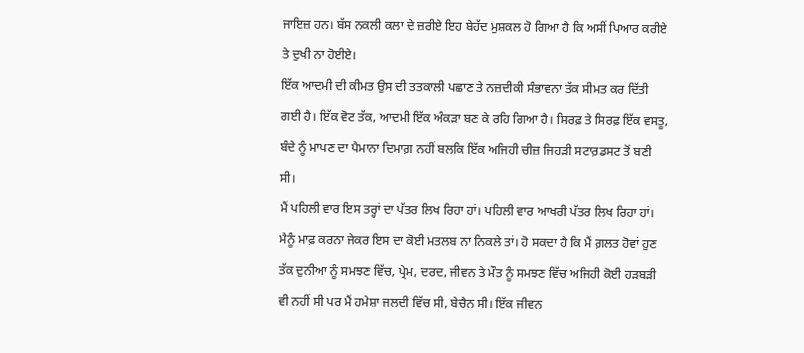ਜਾਇਜ਼ ਹਨ। ਬੱਸ ਨਕਲੀ ਕਲਾ ਦੇ ਜ਼ਰੀਏ ਇਹ ਬੇਹੱਦ ਮੁਸ਼ਕਲ ਹੋ ਗਿਆ ਹੈ ਕਿ ਅਸੀਂ ਪਿਆਰ ਕਰੀਏ ਤੇ ਦੁਖੀ ਨਾ ਹੋਈਏ।
ਇੱਕ ਆਦਮੀ ਦੀ ਕੀਮਤ ਉਸ ਦੀ ਤਤਕਾਲੀ ਪਛਾਣ ਤੇ ਨਜ਼ਦੀਕੀ ਸੰਭਾਵਨਾ ਤੱਕ ਸੀਮਤ ਕਰ ਦਿੱਤੀ ਗਈ ਹੈ। ਇੱਕ ਵੋਟ ਤੱਕ, ਆਦਮੀ ਇੱਕ ਅੰਕੜਾ ਬਣ ਕੇ ਰਹਿ ਗਿਆ ਹੈ। ਸਿਰਫ਼ ਤੇ ਸਿਰਫ਼ ਇੱਕ ਵਸਤੂ, ਬੰਦੇ ਨੂੰ ਮਾਪਣ ਦਾ ਪੈਮਾਨਾ ਦਿਮਾਗ਼ ਨਹੀਂ ਬਲਕਿ ਇੱਕ ਅਜਿਹੀ ਚੀਜ਼ ਜਿਹੜੀ ਸਟਾਰ਼ਡਸਟ ਤੋਂ ਬਣੀ ਸੀ।
ਮੈਂ ਪਹਿਲੀ ਵਾਰ ਇਸ ਤਰ੍ਹਾਂ ਦਾ ਪੱਤਰ ਲਿਖ ਰਿਹਾ ਹਾਂ। ਪਹਿਲੀ ਵਾਰ ਆਖਰੀ ਪੱਤਰ ਲਿਖ ਰਿਹਾ ਹਾਂ। ਮੈਨੂੰ ਮਾਫ਼ ਕਰਨਾ ਜੇਕਰ ਇਸ ਦਾ ਕੋਈ ਮਤਲਬ ਨਾ ਨਿਕਲੇ ਤਾਂ। ਹੋ ਸਕਦਾ ਹੈ ਕਿ ਮੈਂ ਗ਼ਲਤ ਹੋਵਾਂ ਹੁਣ ਤੱਕ ਦੁਨੀਆ ਨੂੰ ਸਮਝਣ ਵਿੱਚ, ਪ੍ਰੇਮ, ਦਰਦ, ਜੀਵਨ ਤੇ ਮੌਤ ਨੂੰ ਸਮਝਣ ਵਿੱਚ ਅਜਿਹੀ ਕੋਈ ਹੜਬੜੀ ਵੀ ਨਹੀਂ ਸੀ ਪਰ ਮੈਂ ਹਮੇਸ਼ਾ ਜਲਦੀ ਵਿੱਚ ਸੀ, ਬੇਚੈਨ ਸੀ। ਇੱਕ ਜੀਵਨ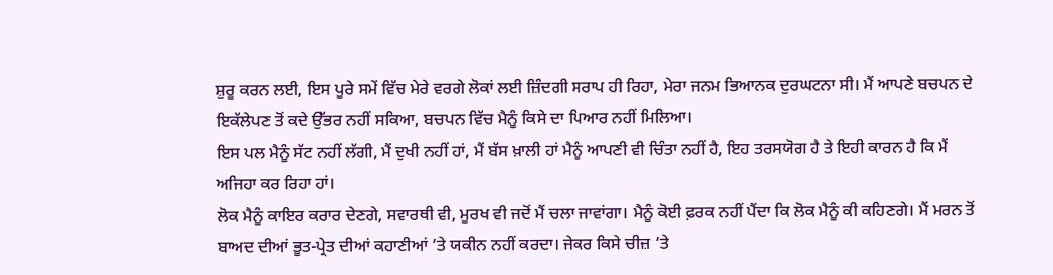ਸ਼ੁਰੂ ਕਰਨ ਲਈ, ਇਸ ਪੂਰੇ ਸਮੇਂ ਵਿੱਚ ਮੇਰੇ ਵਰਗੇ ਲੋਕਾਂ ਲਈ ਜ਼ਿੰਦਗੀ ਸਰਾਪ ਹੀ ਰਿਹਾ, ਮੇਰਾ ਜਨਮ ਭਿਆਨਕ ਦੁਰਘਟਨਾ ਸੀ। ਮੈਂ ਆਪਣੇ ਬਚਪਨ ਦੇ ਇਕੱਲੇਪਣ ਤੋਂ ਕਦੇ ਉੱਭਰ ਨਹੀਂ ਸਕਿਆ, ਬਚਪਨ ਵਿੱਚ ਮੈਨੂੰ ਕਿਸੇ ਦਾ ਪਿਆਰ ਨਹੀਂ ਮਿਲਿਆ।
ਇਸ ਪਲ ਮੈਨੂੰ ਸੱਟ ਨਹੀਂ ਲੱਗੀ, ਮੈਂ ਦੁਖੀ ਨਹੀਂ ਹਾਂ, ਮੈਂ ਬੱਸ ਖ਼ਾਲੀ ਹਾਂ ਮੈਨੂੰ ਆਪਣੀ ਵੀ ਚਿੰਤਾ ਨਹੀਂ ਹੈ, ਇਹ ਤਰਸਯੋਗ ਹੈ ਤੇ ਇਹੀ ਕਾਰਨ ਹੈ ਕਿ ਮੈਂ ਅਜਿਹਾ ਕਰ ਰਿਹਾ ਹਾਂ।
ਲੋਕ ਮੈਨੂੰ ਕਾਇਰ ਕਰਾਰ ਦੇਣਗੇ, ਸਵਾਰਥੀ ਵੀ, ਮੂਰਖ ਵੀ ਜਦੋਂ ਮੈਂ ਚਲਾ ਜਾਵਾਂਗਾ। ਮੈਨੂੰ ਕੋਈ ਫ਼ਰਕ ਨਹੀਂ ਪੈਂਦਾ ਕਿ ਲੋਕ ਮੈਨੂੰ ਕੀ ਕਹਿਣਗੇ। ਮੈਂ ਮਰਨ ਤੋਂ ਬਾਅਦ ਦੀਆਂ ਭੂਤ-ਪ੍ਰੇਤ ਦੀਆਂ ਕਹਾਣੀਆਂ ‘ਤੇ ਯਕੀਨ ਨਹੀਂ ਕਰਦਾ। ਜੇਕਰ ਕਿਸੇ ਚੀਜ਼ ‘ਤੇ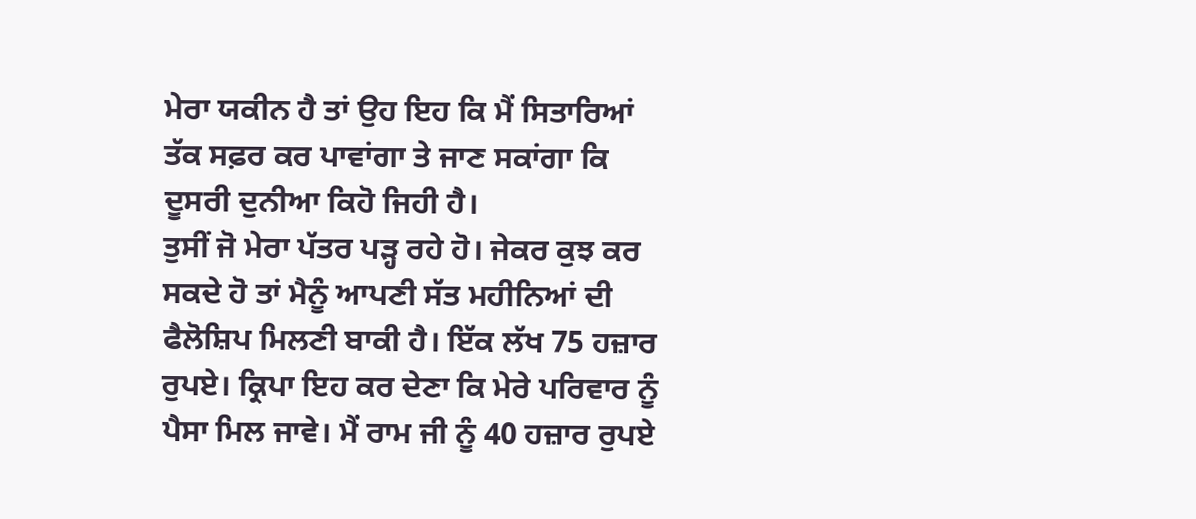ਮੇਰਾ ਯਕੀਨ ਹੈ ਤਾਂ ਉਹ ਇਹ ਕਿ ਮੈਂ ਸਿਤਾਰਿਆਂ ਤੱਕ ਸਫ਼ਰ ਕਰ ਪਾਵਾਂਗਾ ਤੇ ਜਾਣ ਸਕਾਂਗਾ ਕਿ ਦੂਸਰੀ ਦੁਨੀਆ ਕਿਹੋ ਜਿਹੀ ਹੈ।
ਤੁਸੀਂ ਜੋ ਮੇਰਾ ਪੱਤਰ ਪੜ੍ਹ ਰਹੇ ਹੋ। ਜੇਕਰ ਕੁਝ ਕਰ ਸਕਦੇ ਹੋ ਤਾਂ ਮੈਨੂੰ ਆਪਣੀ ਸੱਤ ਮਹੀਨਿਆਂ ਦੀ ਫੈਲੋਸ਼ਿਪ ਮਿਲਣੀ ਬਾਕੀ ਹੈ। ਇੱਕ ਲੱਖ 75 ਹਜ਼ਾਰ ਰੁਪਏ। ਕ੍ਰਿਪਾ ਇਹ ਕਰ ਦੇਣਾ ਕਿ ਮੇਰੇ ਪਰਿਵਾਰ ਨੂੰ ਪੈਸਾ ਮਿਲ ਜਾਵੇ। ਮੈਂ ਰਾਮ ਜੀ ਨੂੰ 40 ਹਜ਼ਾਰ ਰੁਪਏ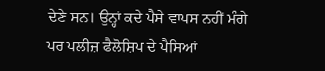ਦੇਣੇ ਸਨ। ਉਨ੍ਹਾਂ ਕਦੇ ਪੈਸੇ ਵਾਪਸ ਨਹੀਂ ਮੰਗੇ ਪਰ ਪਲੀਜ਼ ਫੈਲੋਸ਼ਿਪ ਦੇ ਪੈਸਿਆਂ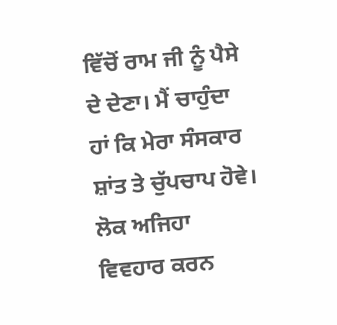ਵਿੱਚੋਂ ਰਾਮ ਜੀ ਨੂੰ ਪੈਸੇ ਦੇ ਦੇਣਾ। ਮੈਂ ਚਾਹੁੰਦਾ ਹਾਂ ਕਿ ਮੇਰਾ ਸੰਸਕਾਰ ਸ਼ਾਂਤ ਤੇ ਚੁੱਪਚਾਪ ਹੋਵੇ। ਲੋਕ ਅਜਿਹਾ ਵਿਵਹਾਰ ਕਰਨ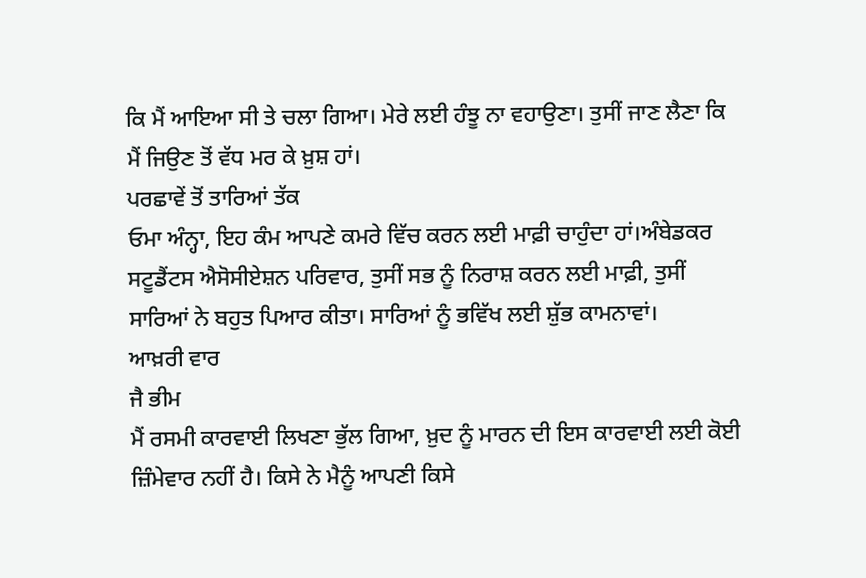ਕਿ ਮੈਂ ਆਇਆ ਸੀ ਤੇ ਚਲਾ ਗਿਆ। ਮੇਰੇ ਲਈ ਹੰਝੂ ਨਾ ਵਹਾਉਣਾ। ਤੁਸੀਂ ਜਾਣ ਲੈਣਾ ਕਿ ਮੈਂ ਜਿਉਣ ਤੋਂ ਵੱਧ ਮਰ ਕੇ ਖ਼ੁਸ਼ ਹਾਂ।
ਪਰਛਾਵੇਂ ਤੋਂ ਤਾਰਿਆਂ ਤੱਕ
ਓਮਾ ਅੰਨ੍ਹਾ, ਇਹ ਕੰਮ ਆਪਣੇ ਕਮਰੇ ਵਿੱਚ ਕਰਨ ਲਈ ਮਾਫ਼ੀ ਚਾਹੁੰਦਾ ਹਾਂ।ਅੰਬੇਡਕਰ ਸਟੂਡੈਂਟਸ ਐਸੋਸੀਏਸ਼ਨ ਪਰਿਵਾਰ, ਤੁਸੀਂ ਸਭ ਨੂੰ ਨਿਰਾਸ਼ ਕਰਨ ਲਈ ਮਾਫ਼ੀ, ਤੁਸੀਂ ਸਾਰਿਆਂ ਨੇ ਬਹੁਤ ਪਿਆਰ ਕੀਤਾ। ਸਾਰਿਆਂ ਨੂੰ ਭਵਿੱਖ ਲਈ ਸ਼ੁੱਭ ਕਾਮਨਾਵਾਂ।
ਆਖ਼ਰੀ ਵਾਰ
ਜੈ ਭੀਮ
ਮੈਂ ਰਸਮੀ ਕਾਰਵਾਈ ਲਿਖਣਾ ਭੁੱਲ ਗਿਆ, ਖ਼ੁਦ ਨੂੰ ਮਾਰਨ ਦੀ ਇਸ ਕਾਰਵਾਈ ਲਈ ਕੋਈ ਜ਼ਿੰਮੇਵਾਰ ਨਹੀਂ ਹੈ। ਕਿਸੇ ਨੇ ਮੈਨੂੰ ਆਪਣੀ ਕਿਸੇ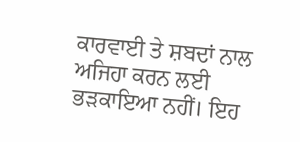ਕਾਰਵਾਈ ਤੇ ਸ਼ਬਦਾਂ ਨਾਲ ਅਜਿਹਾ ਕਰਨ ਲਈ ਭੜਕਾਇਆ ਨਹੀਂ। ਇਹ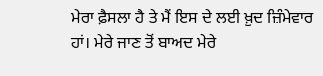ਮੇਰਾ ਫ਼ੈਸਲਾ ਹੈ ਤੇ ਮੈਂ ਇਸ ਦੇ ਲਈ ਖ਼ੁਦ ਜ਼ਿੰਮੇਵਾਰ ਹਾਂ। ਮੇਰੇ ਜਾਣ ਤੋਂ ਬਾਅਦ ਮੇਰੇ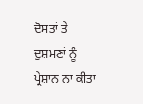ਦੋਸਤਾਂ ਤੇ ਦੁਸ਼ਮਣਾਂ ਨੂੰ ਪ੍ਰੇਸ਼ਾਨ ਨਾ ਕੀਤਾ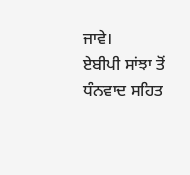ਜਾਵੇ।
ਏਬੀਪੀ ਸਾਂਝਾ ਤੋਂ ਧੰਨਵਾਦ ਸਹਿਤ